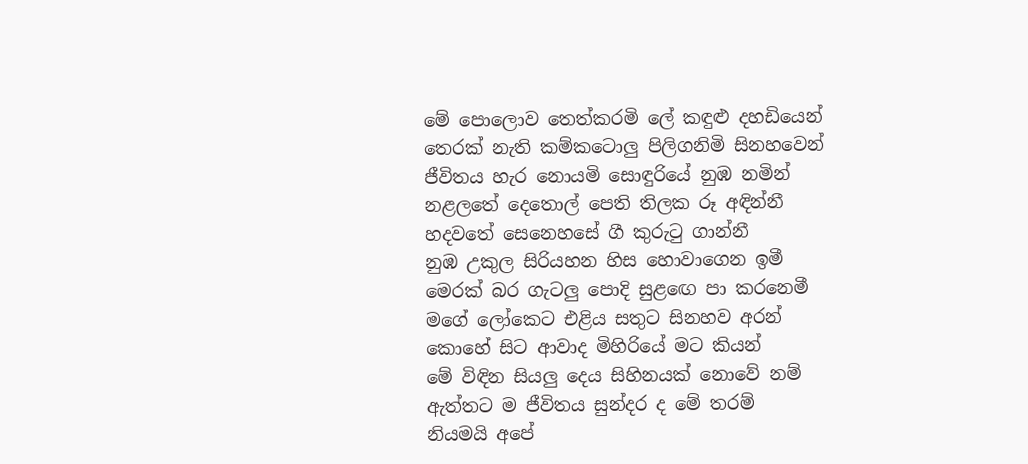මේ පොලොව තෙත්කරමි ලේ කඳුළු දහඩියෙන්
තෙරක් නැති කම්කටොලු පිලිගනිමි සිනහවෙන්
ජීවිතය හැර නොයමි සොඳුරියේ නුඹ නමින්
නළලතේ දෙතොල් පෙති තිලක රූ අඳින්නී
හදවතේ සෙනෙහසේ ගී කුරුටු ගාන්නී
නුඹ උකුල සිරියහන හිස හොවාගෙන ඉමී
මෙරක් බර ගැටලු පොදි සුළඟෙ පා කරනෙමී
මගේ ලෝකෙට එළිය සතුට සිනහව අරන්
කොහේ සිට ආවාද මිහිරියේ මට කියන්
මේ විඳින සියලු දෙය සිහිනයක් නොවේ නම්
ඇත්තට ම ජීවිතය සුන්දර ද මේ තරම්
නියමයි අපේ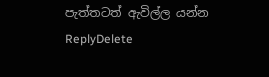පැත්තටත් ඇවිල්ල යන්න
ReplyDelete